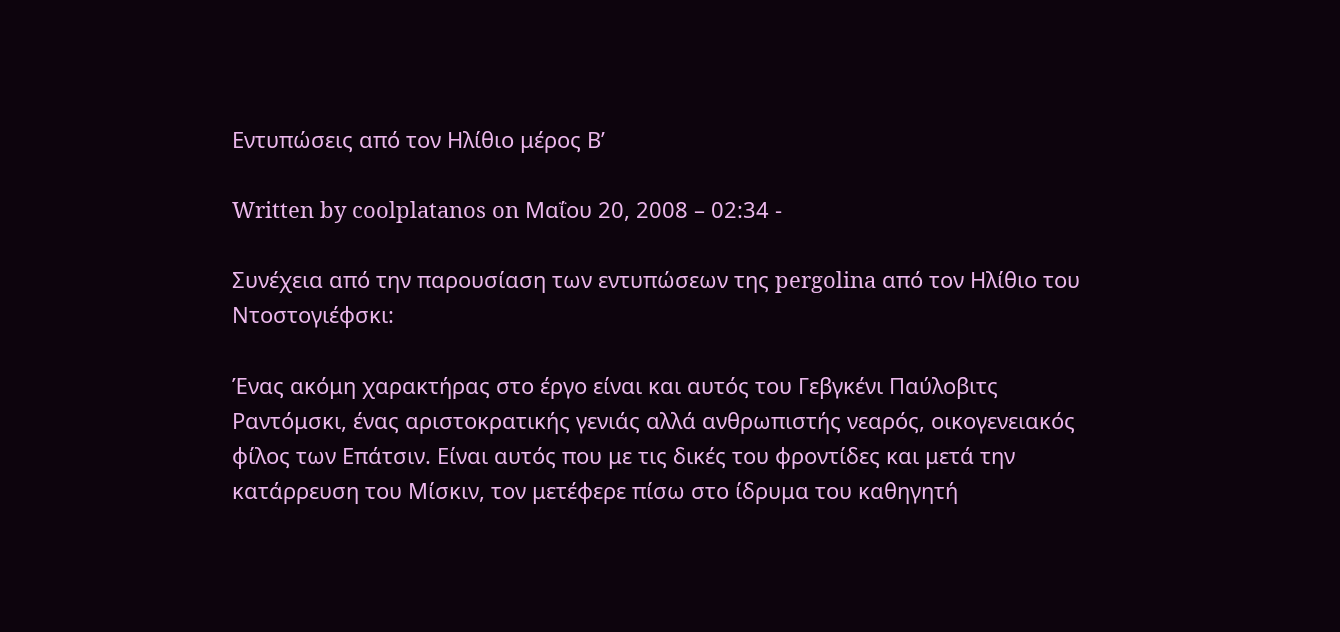Εντυπώσεις από τον Ηλίθιο μέρος Β’

Written by coolplatanos on Μαΐου 20, 2008 – 02:34 -

Συνέχεια από την παρουσίαση των εντυπώσεων της pergolina από τον Ηλίθιο του Ντοστογιέφσκι:

Ένας ακόμη χαρακτήρας στο έργο είναι και αυτός του Γεβγκένι Παύλοβιτς Ραντόμσκι, ένας αριστοκρατικής γενιάς αλλά ανθρωπιστής νεαρός, οικογενειακός φίλος των Επάτσιν. Είναι αυτός που με τις δικές του φροντίδες και μετά την κατάρρευση του Μίσκιν, τον μετέφερε πίσω στο ίδρυμα του καθηγητή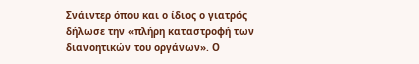Σνάιντερ όπου και ο ίδιος ο γιατρός δήλωσε την «πλήρη καταστροφή των διανοητικών του οργάνων». Ο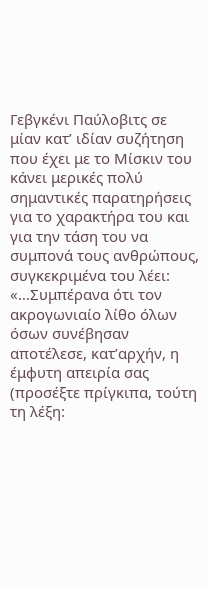Γεβγκένι Παύλοβιτς σε μίαν κατ’ ιδίαν συζήτηση που έχει με το Μίσκιν του κάνει μερικές πολύ σημαντικές παρατηρήσεις για το χαρακτήρα του και για την τάση του να συμπονά τους ανθρώπους, συγκεκριμένα του λέει: «…Συμπέρανα ότι τον ακρογωνιαίο λίθο όλων όσων συνέβησαν αποτέλεσε, κατ’αρχήν, η έμφυτη απειρία σας (προσέξτε πρίγκιπα, τούτη τη λέξη: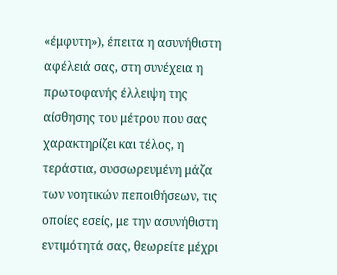«έμφυτη»), έπειτα η ασυνήθιστη αφέλειά σας, στη συνέχεια η πρωτοφανής έλλειψη της αίσθησης του μέτρου που σας χαρακτηρίζει και τέλος, η τεράστια, συσσωρευμένη μάζα των νοητικών πεποιθήσεων, τις οποίες εσείς, με την ασυνήθιστη εντιμότητά σας, θεωρείτε μέχρι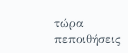τώρα πεποιθήσεις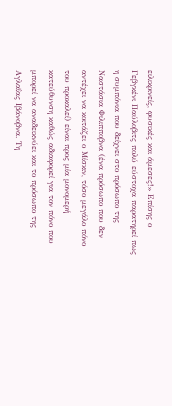ειλικρινείς, φυσικές και άμεσες!» Επίσης ο Γεβγκένι Παύλοβιτς πολύ εύστοχα παρατηρεί πως η συμπόνια που δείχνει στο πρόσωπο της Ναστάσια Φιλιπποβνα (ένα πρόσωπο που δεν αντέχει να κοιτάζει ο Μίσκιν, τόσο μεγάλο πόνο του προκαλεί) είναι προς μία μονομερή κατεύθυνση καθώς αδιαφορεί για τον πόνο που μπορεί να αναδεικνύει και το πρόσωπο της Αγλαΐας Ιβάνοβνα. Τη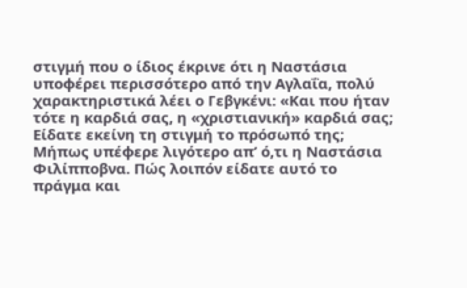στιγμή που ο ίδιος έκρινε ότι η Ναστάσια υποφέρει περισσότερο από την Αγλαΐα, πολύ χαρακτηριστικά λέει ο Γεβγκένι: «Και που ήταν τότε η καρδιά σας, η «χριστιανική» καρδιά σας; Είδατε εκείνη τη στιγμή το πρόσωπό της; Μήπως υπέφερε λιγότερο απ’ ό,τι η Ναστάσια Φιλίπποβνα. Πώς λοιπόν είδατε αυτό το πράγμα και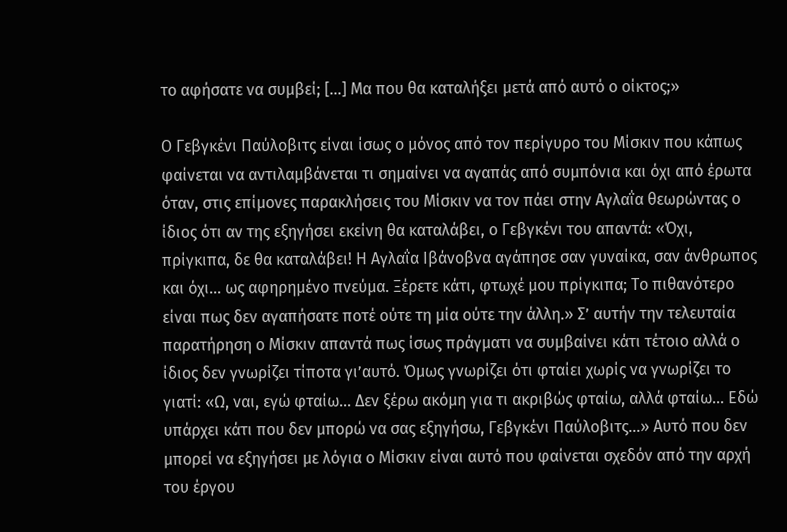το αφήσατε να συμβεί; [...] Μα που θα καταλήξει μετά από αυτό ο οίκτος;»

Ο Γεβγκένι Παύλοβιτς είναι ίσως ο μόνος από τον περίγυρο του Μίσκιν που κάπως φαίνεται να αντιλαμβάνεται τι σημαίνει να αγαπάς από συμπόνια και όχι από έρωτα όταν, στις επίμονες παρακλήσεις του Μίσκιν να τον πάει στην Αγλαΐα θεωρώντας ο ίδιος ότι αν της εξηγήσει εκείνη θα καταλάβει, ο Γεβγκένι του απαντά: «Όχι, πρίγκιπα, δε θα καταλάβει! Η Αγλαΐα Ιβάνοβνα αγάπησε σαν γυναίκα, σαν άνθρωπος και όχι… ως αφηρημένο πνεύμα. Ξέρετε κάτι, φτωχέ μου πρίγκιπα; Το πιθανότερο είναι πως δεν αγαπήσατε ποτέ ούτε τη μία ούτε την άλλη.» Σ’ αυτήν την τελευταία παρατήρηση ο Μίσκιν απαντά πως ίσως πράγματι να συμβαίνει κάτι τέτοιο αλλά ο ίδιος δεν γνωρίζει τίποτα γι’αυτό. Όμως γνωρίζει ότι φταίει χωρίς να γνωρίζει το γιατί: «Ω, ναι, εγώ φταίω… Δεν ξέρω ακόμη για τι ακριβώς φταίω, αλλά φταίω… Εδώ υπάρχει κάτι που δεν μπορώ να σας εξηγήσω, Γεβγκένι Παύλοβιτς…» Αυτό που δεν μπορεί να εξηγήσει με λόγια ο Μίσκιν είναι αυτό που φαίνεται σχεδόν από την αρχή του έργου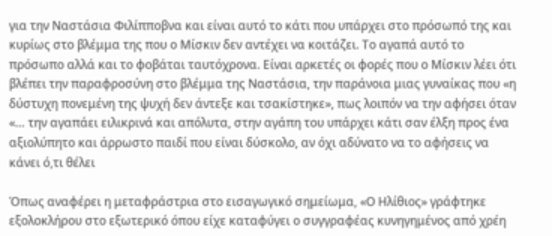για την Ναστάσια Φιλίπποβνα και είναι αυτό το κάτι που υπάρχει στο πρόσωπό της και κυρίως στο βλέμμα της που ο Μίσκιν δεν αντέχει να κοιτάζει. Το αγαπά αυτό το πρόσωπο αλλά και το φοβάται ταυτόχρονα. Είναι αρκετές οι φορές που ο Μίσκιν λέει ότι βλέπει την παραφροσύνη στο βλέμμα της Ναστάσια, την παράνοια μιας γυναίκας που «η δύστυχη πονεμένη της ψυχή δεν άντεξε και τσακίστηκε», πως λοιπόν να την αφήσει όταν «… την αγαπάει ειλικρινά και απόλυτα, στην αγάπη του υπάρχει κάτι σαν έλξη προς ένα αξιολύπητο και άρρωστο παιδί που είναι δύσκολο, αν όχι αδύνατο να το αφήσεις να κάνει ό,τι θέλει

Όπως αναφέρει η μεταφράστρια στο εισαγωγικό σημείωμα, «Ο Ηλίθιος» γράφτηκε εξολοκλήρου στο εξωτερικό όπου είχε καταφύγει ο συγγραφέας κυνηγημένος από χρέη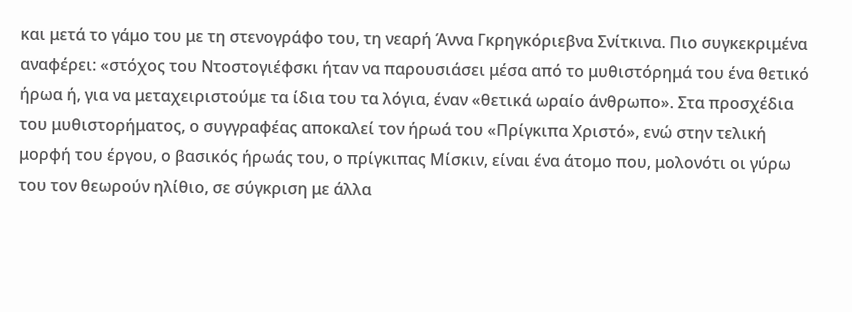και μετά το γάμο του με τη στενογράφο του, τη νεαρή Άννα Γκρηγκόριεβνα Σνίτκινα. Πιο συγκεκριμένα αναφέρει: «στόχος του Ντοστογιέφσκι ήταν να παρουσιάσει μέσα από το μυθιστόρημά του ένα θετικό ήρωα ή, για να μεταχειριστούμε τα ίδια του τα λόγια, έναν «θετικά ωραίο άνθρωπο». Στα προσχέδια του μυθιστορήματος, ο συγγραφέας αποκαλεί τον ήρωά του «Πρίγκιπα Χριστό», ενώ στην τελική μορφή του έργου, ο βασικός ήρωάς του, ο πρίγκιπας Μίσκιν, είναι ένα άτομο που, μολονότι οι γύρω του τον θεωρούν ηλίθιο, σε σύγκριση με άλλα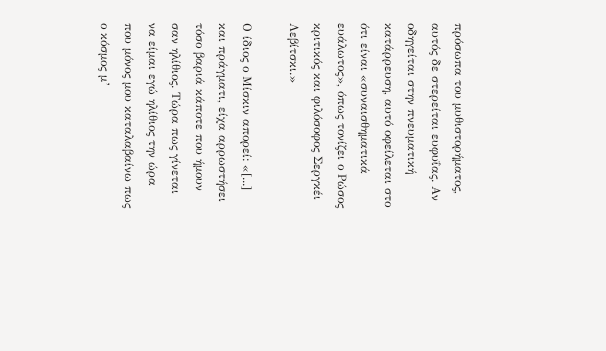πρόσωπα του μυθιστορήματος, αυτός δε στερείται ευφυΐας. Αν οδηγείται στην πνευματική κατάρρευση, αυτό οφείλεται στο ότι είναι «συναισθηματικά ευάλωτος», όπως τονίζει ο Ρώσος κριτικός και φιλόσοφος Σεργκέι Λεβίτσκι.»

Ο ίδιος ο Μίσκιν απορεί: «[...] και πράγματι, είχα αρρωστήσει τόσο βαριά κάποτε που ήμουν σαν ηλίθιος. Τώρα πως γίνεται να είμαι εγώ ηλίθιος την ώρα που μόνος μου καταλαβαίνω πως ο κόσμος μ’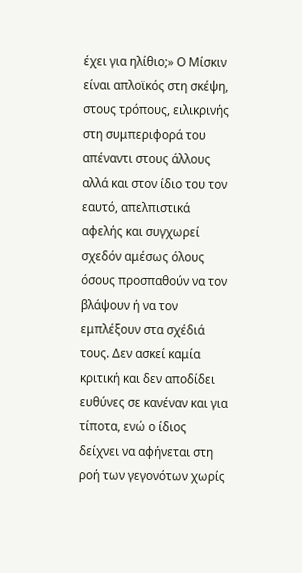έχει για ηλίθιο;» Ο Μίσκιν είναι απλοϊκός στη σκέψη, στους τρόπους, ειλικρινής στη συμπεριφορά του απέναντι στους άλλους αλλά και στον ίδιο του τον εαυτό, απελπιστικά αφελής και συγχωρεί σχεδόν αμέσως όλους όσους προσπαθούν να τον βλάψουν ή να τον εμπλέξουν στα σχέδιά τους. Δεν ασκεί καμία κριτική και δεν αποδίδει ευθύνες σε κανέναν και για τίποτα, ενώ ο ίδιος δείχνει να αφήνεται στη ροή των γεγονότων χωρίς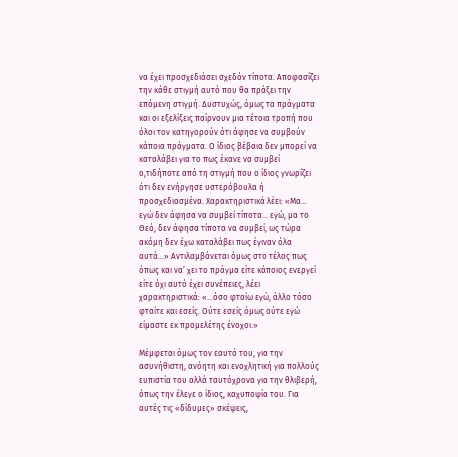να έχει προσχεδιάσει σχεδόν τίποτα. Αποφασίζει την κάθε στιγμή αυτό που θα πράξει την επόμενη στιγμή. Δυστυχώς, όμως τα πράγματα και οι εξελίξεις παίρνουν μια τέτοια τροπή που όλοι τον κατηγορούν ότι άφησε να συμβούν κάποια πράγματα. Ο ίδιος βέβαια δεν μπορεί να καταλάβει για το πως έκανε να συμβεί ο,τιδήποτε από τη στιγμή που ο ίδιος γνωρίζει ότι δεν ενήργησε υστερόβουλα ή προσχεδιασμένα. Χαρακτηριστικά λέει: «Μα… εγώ δεν άφησα να συμβεί τίποτα… εγώ, μα το Θεό, δεν άφησα τίποτα να συμβεί, ως τώρα ακόμη δεν έχω καταλάβει πως έγιναν όλα αυτά…» Αντιλαμβάνεται όμως στο τέλος πως όπως και να’ χει το πράγμα είτε κάποιος ενεργεί είτε όχι αυτό έχει συνέπειες, λέει χαρακτηριστικά: «…όσο φταίω εγώ, άλλο τόσο φταίτε και εσείς. Ούτε εσείς όμως ούτε εγώ είμαστε εκ προμελέτης ένοχοι.»

Μέμφεται όμως τον εαυτό του, για την ασυνήθιστη, ανόητη και ενοχλητική για πολλούς ευπιστία του αλλά ταυτόχρονα για την θλιβερή, όπως την έλεγε ο ίδιος, καχυποψία του. Για αυτές τις «δίδυμες» σκέψεις,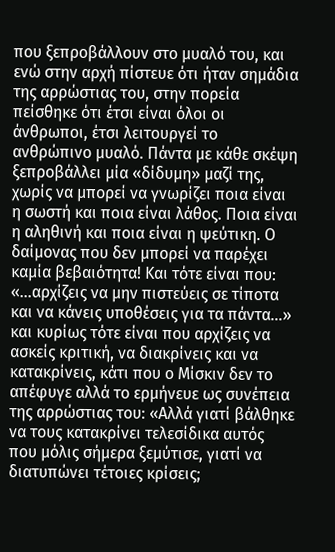που ξεπροβάλλουν στο μυαλό του, και ενώ στην αρχή πίστευε ότι ήταν σημάδια της αρρώστιας του, στην πορεία πείσθηκε ότι έτσι είναι όλοι οι άνθρωποι, έτσι λειτουργεί το ανθρώπινο μυαλό. Πάντα με κάθε σκέψη ξεπροβάλλει μία «δίδυμη» μαζί της, χωρίς να μπορεί να γνωρίζει ποια είναι η σωστή και ποια είναι λάθος. Ποια είναι η αληθινή και ποια είναι η ψεύτικη. Ο δαίμονας που δεν μπορεί να παρέχει καμία βεβαιότητα! Και τότε είναι που: «…αρχίζεις να μην πιστεύεις σε τίποτα και να κάνεις υποθέσεις για τα πάντα…» και κυρίως τότε είναι που αρχίζεις να ασκείς κριτική, να διακρίνεις και να κατακρίνεις, κάτι που ο Μίσκιν δεν το απέφυγε αλλά το ερμήνευε ως συνέπεια της αρρώστιας του: «Αλλά γιατί βάλθηκε να τους κατακρίνει τελεσίδικα αυτός που μόλις σήμερα ξεμύτισε, γιατί να διατυπώνει τέτοιες κρίσεις;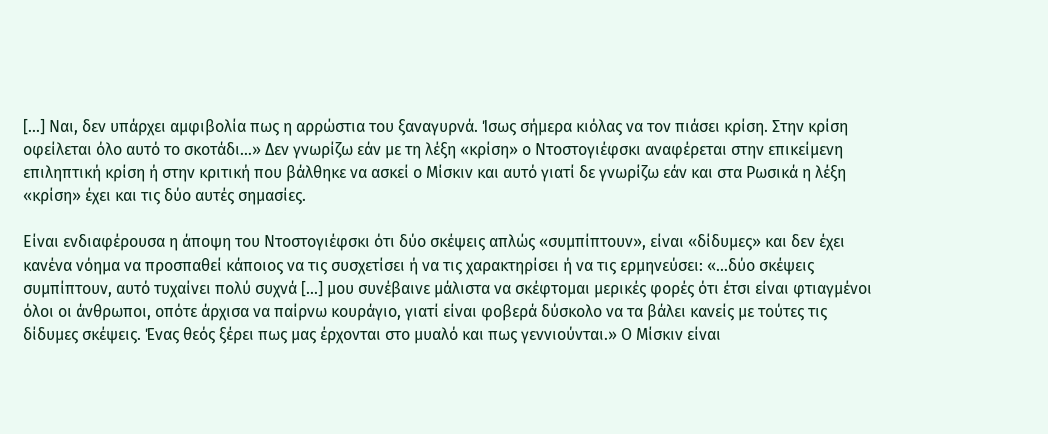[...] Ναι, δεν υπάρχει αμφιβολία πως η αρρώστια του ξαναγυρνά. Ίσως σήμερα κιόλας να τον πιάσει κρίση. Στην κρίση οφείλεται όλο αυτό το σκοτάδι…» Δεν γνωρίζω εάν με τη λέξη «κρίση» ο Ντοστογιέφσκι αναφέρεται στην επικείμενη επιληπτική κρίση ή στην κριτική που βάλθηκε να ασκεί ο Μίσκιν και αυτό γιατί δε γνωρίζω εάν και στα Ρωσικά η λέξη «κρίση» έχει και τις δύο αυτές σημασίες.

Είναι ενδιαφέρουσα η άποψη του Ντοστογιέφσκι ότι δύο σκέψεις απλώς «συμπίπτουν», είναι «δίδυμες» και δεν έχει κανένα νόημα να προσπαθεί κάποιος να τις συσχετίσει ή να τις χαρακτηρίσει ή να τις ερμηνεύσει: «…δύο σκέψεις συμπίπτουν, αυτό τυχαίνει πολύ συχνά [...] μου συνέβαινε μάλιστα να σκέφτομαι μερικές φορές ότι έτσι είναι φτιαγμένοι όλοι οι άνθρωποι, οπότε άρχισα να παίρνω κουράγιο, γιατί είναι φοβερά δύσκολο να τα βάλει κανείς με τούτες τις δίδυμες σκέψεις. Ένας θεός ξέρει πως μας έρχονται στο μυαλό και πως γεννιούνται.» Ο Μίσκιν είναι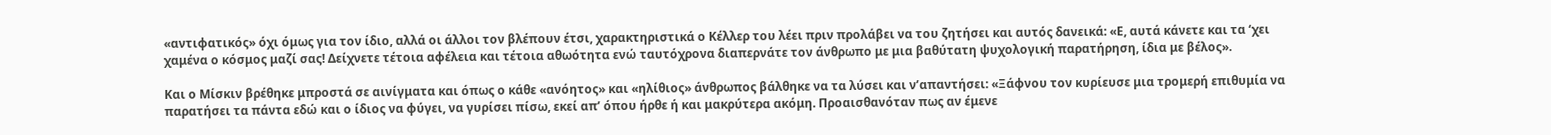«αντιφατικός» όχι όμως για τον ίδιο, αλλά οι άλλοι τον βλέπουν έτσι, χαρακτηριστικά ο Κέλλερ του λέει πριν προλάβει να του ζητήσει και αυτός δανεικά: «Ε, αυτά κάνετε και τα ‘χει χαμένα ο κόσμος μαζί σας! Δείχνετε τέτοια αφέλεια και τέτοια αθωότητα ενώ ταυτόχρονα διαπερνάτε τον άνθρωπο με μια βαθύτατη ψυχολογική παρατήρηση, ίδια με βέλος».

Και ο Μίσκιν βρέθηκε μπροστά σε αινίγματα και όπως ο κάθε «ανόητος» και «ηλίθιος» άνθρωπος βάλθηκε να τα λύσει και ν’απαντήσει: «Ξάφνου τον κυρίευσε μια τρομερή επιθυμία να παρατήσει τα πάντα εδώ και ο ίδιος να φύγει, να γυρίσει πίσω, εκεί απ’ όπου ήρθε ή και μακρύτερα ακόμη. Προαισθανόταν πως αν έμενε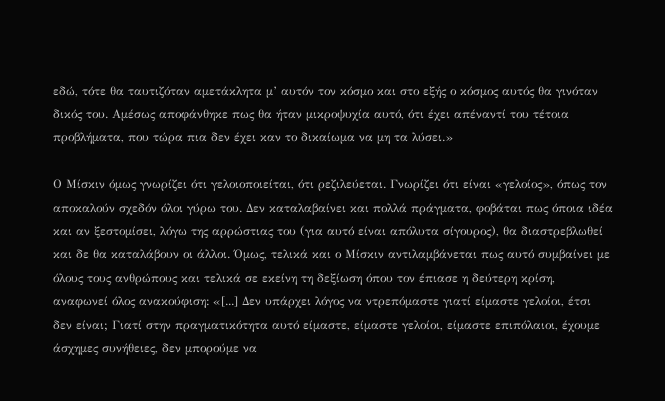εδώ, τότε θα ταυτιζόταν αμετάκλητα μ’ αυτόν τον κόσμο και στο εξής ο κόσμος αυτός θα γινόταν δικός του. Αμέσως αποφάνθηκε πως θα ήταν μικροψυχία αυτό, ότι έχει απέναντί του τέτοια προβλήματα, που τώρα πια δεν έχει καν το δικαίωμα να μη τα λύσει.»

Ο Μίσκιν όμως γνωρίζει ότι γελοιοποιείται, ότι ρεζιλεύεται. Γνωρίζει ότι είναι «γελοίος», όπως τον αποκαλούν σχεδόν όλοι γύρω του. Δεν καταλαβαίνει και πολλά πράγματα, φοβάται πως όποια ιδέα και αν ξεστομίσει, λόγω της αρρώστιας του (για αυτό είναι απόλυτα σίγουρος), θα διαστρεβλωθεί και δε θα καταλάβουν οι άλλοι. Όμως, τελικά και ο Μίσκιν αντιλαμβάνεται πως αυτό συμβαίνει με όλους τους ανθρώπους και τελικά σε εκείνη τη δεξίωση όπου τον έπιασε η δεύτερη κρίση, αναφωνεί όλος ανακούφιση: «[...] Δεν υπάρχει λόγος να ντρεπόμαστε γιατί είμαστε γελοίοι, έτσι δεν είναι; Γιατί στην πραγματικότητα αυτό είμαστε, είμαστε γελοίοι, είμαστε επιπόλαιοι, έχουμε άσχημες συνήθειες, δεν μπορούμε να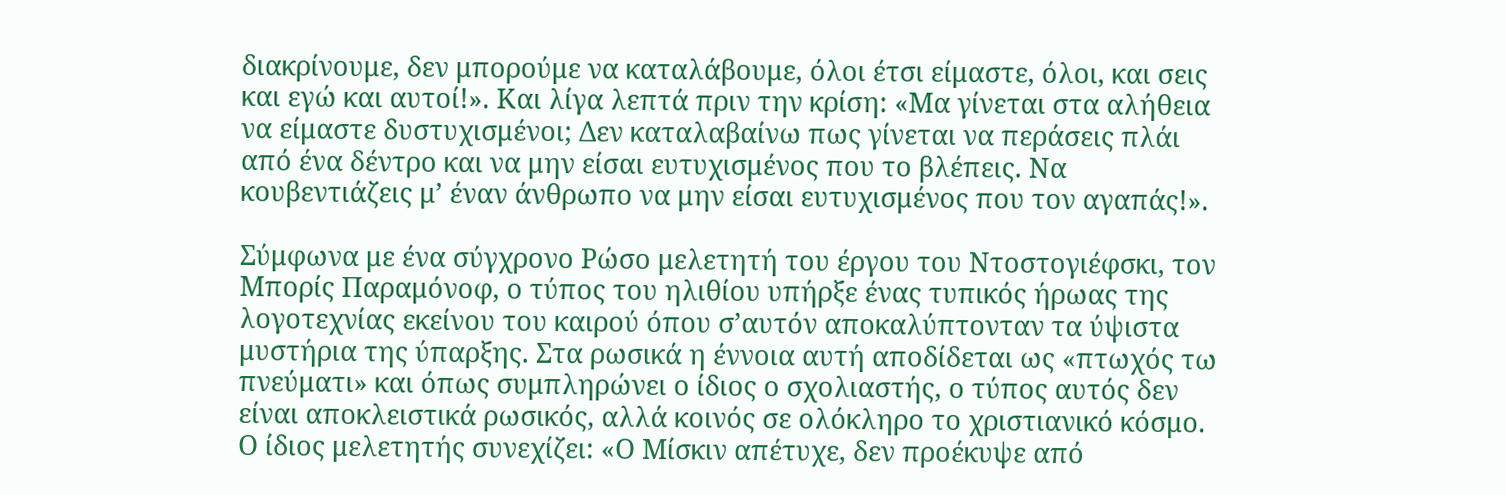διακρίνουμε, δεν μπορούμε να καταλάβουμε, όλοι έτσι είμαστε, όλοι, και σεις και εγώ και αυτοί!». Και λίγα λεπτά πριν την κρίση: «Μα γίνεται στα αλήθεια να είμαστε δυστυχισμένοι; Δεν καταλαβαίνω πως γίνεται να περάσεις πλάι από ένα δέντρο και να μην είσαι ευτυχισμένος που το βλέπεις. Να κουβεντιάζεις μ’ έναν άνθρωπο να μην είσαι ευτυχισμένος που τον αγαπάς!».

Σύμφωνα με ένα σύγχρονο Ρώσο μελετητή του έργου του Ντοστογιέφσκι, τον Μπορίς Παραμόνοφ, ο τύπος του ηλιθίου υπήρξε ένας τυπικός ήρωας της λογοτεχνίας εκείνου του καιρού όπου σ’αυτόν αποκαλύπτονταν τα ύψιστα μυστήρια της ύπαρξης. Στα ρωσικά η έννοια αυτή αποδίδεται ως «πτωχός τω πνεύματι» και όπως συμπληρώνει ο ίδιος ο σχολιαστής, ο τύπος αυτός δεν είναι αποκλειστικά ρωσικός, αλλά κοινός σε ολόκληρο το χριστιανικό κόσμο. Ο ίδιος μελετητής συνεχίζει: «Ο Μίσκιν απέτυχε, δεν προέκυψε από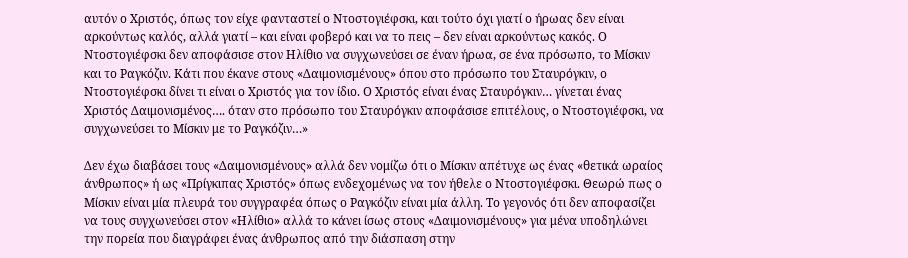αυτόν ο Χριστός, όπως τον είχε φανταστεί ο Ντοστογιέφσκι, και τούτο όχι γιατί ο ήρωας δεν είναι αρκούντως καλός, αλλά γιατί – και είναι φοβερό και να το πεις – δεν είναι αρκούντως κακός. Ο Ντοστογιέφσκι δεν αποφάσισε στον Ηλίθιο να συγχωνεύσει σε έναν ήρωα, σε ένα πρόσωπο, το Μίσκιν και το Ραγκόζιν. Κάτι που έκανε στους «Δαιμονισμένους» όπου στο πρόσωπο του Σταυρόγκιν, ο Ντοστογιέφσκι δίνει τι είναι ο Χριστός για τον ίδιο. Ο Χριστός είναι ένας Σταυρόγκιν… γίνεται ένας Χριστός Δαιμονισμένος…. όταν στο πρόσωπο του Σταυρόγκιν αποφάσισε επιτέλους, ο Ντοστογιέφσκι, να συγχωνεύσει το Μίσκιν με το Ραγκόζιν…»

Δεν έχω διαβάσει τους «Δαιμονισμένους» αλλά δεν νομίζω ότι ο Μίσκιν απέτυχε ως ένας «θετικά ωραίος άνθρωπος» ή ως «Πρίγκιπας Χριστός» όπως ενδεχομένως να τον ήθελε ο Ντοστογιέφσκι. Θεωρώ πως ο Μίσκιν είναι μία πλευρά του συγγραφέα όπως ο Ραγκόζιν είναι μία άλλη. Το γεγονός ότι δεν αποφασίζει να τους συγχωνεύσει στον «Ηλίθιο» αλλά το κάνει ίσως στους «Δαιμονισμένους» για μένα υποδηλώνει την πορεία που διαγράφει ένας άνθρωπος από την διάσπαση στην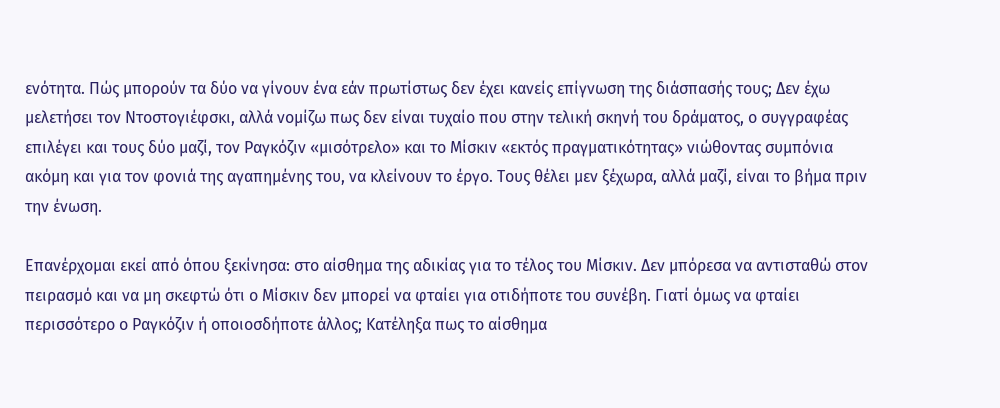ενότητα. Πώς μπορούν τα δύο να γίνουν ένα εάν πρωτίστως δεν έχει κανείς επίγνωση της διάσπασής τους; Δεν έχω μελετήσει τον Ντοστογιέφσκι, αλλά νομίζω πως δεν είναι τυχαίο που στην τελική σκηνή του δράματος, ο συγγραφέας επιλέγει και τους δύο μαζί, τον Ραγκόζιν «μισότρελο» και το Μίσκιν «εκτός πραγματικότητας» νιώθοντας συμπόνια ακόμη και για τον φονιά της αγαπημένης του, να κλείνουν το έργο. Τους θέλει μεν ξέχωρα, αλλά μαζί, είναι το βήμα πριν την ένωση.

Επανέρχομαι εκεί από όπου ξεκίνησα: στο αίσθημα της αδικίας για το τέλος του Μίσκιν. Δεν μπόρεσα να αντισταθώ στον πειρασμό και να μη σκεφτώ ότι ο Μίσκιν δεν μπορεί να φταίει για οτιδήποτε του συνέβη. Γιατί όμως να φταίει περισσότερο ο Ραγκόζιν ή οποιοσδήποτε άλλος; Κατέληξα πως το αίσθημα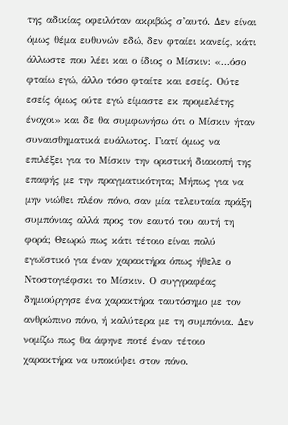της αδικίας οφειλόταν ακριβώς σ’αυτό. Δεν είναι όμως θέμα ευθυνών εδώ, δεν φταίει κανείς, κάτι άλλωστε που λέει και ο ίδιος ο Μίσκιν: «…όσο φταίω εγώ, άλλο τόσο φταίτε και εσείς. Ούτε εσείς όμως ούτε εγώ είμαστε εκ προμελέτης ένοχοι» και δε θα συμφωνήσω ότι ο Μίσκιν ήταν συναισθηματικά ευάλωτος. Γιατί όμως να επιλέξει για το Μίσκιν την οριστική διακοπή της επαφής με την πραγματικότητα; Μήπως για να μην νιώθει πλέον πόνο, σαν μία τελευταία πράξη συμπόνιας αλλά προς τον εαυτό του αυτή τη φορά; Θεωρώ πως κάτι τέτοιο είναι πολύ εγωϊστικό για έναν χαρακτήρα όπως ήθελε ο Ντοστογιέφσκι το Μίσκιν. Ο συγγραφέας δημιούργησε ένα χαρακτήρα ταυτόσημο με τον ανθρώπινο πόνο, ή καλύτερα με τη συμπόνια. Δεν νομίζω πως θα άφηνε ποτέ έναν τέτοιο χαρακτήρα να υποκύψει στον πόνο.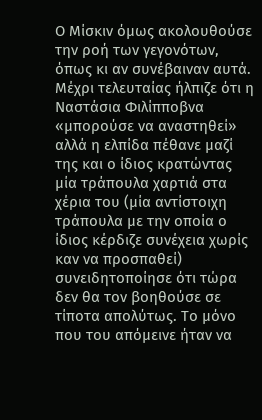Ο Μίσκιν όμως ακολουθούσε την ροή των γεγονότων, όπως κι αν συνέβαιναν αυτά. Μέχρι τελευταίας ήλπιζε ότι η Ναστάσια Φιλίπποβνα «μπορούσε να αναστηθεί» αλλά η ελπίδα πέθανε μαζί της και ο ίδιος κρατώντας μία τράπουλα χαρτιά στα χέρια του (μία αντίστοιχη τράπουλα με την οποία ο ίδιος κέρδιζε συνέχεια χωρίς καν να προσπαθεί) συνειδητοποίησε ότι τώρα δεν θα τον βοηθούσε σε τίποτα απολύτως. Το μόνο που του απόμεινε ήταν να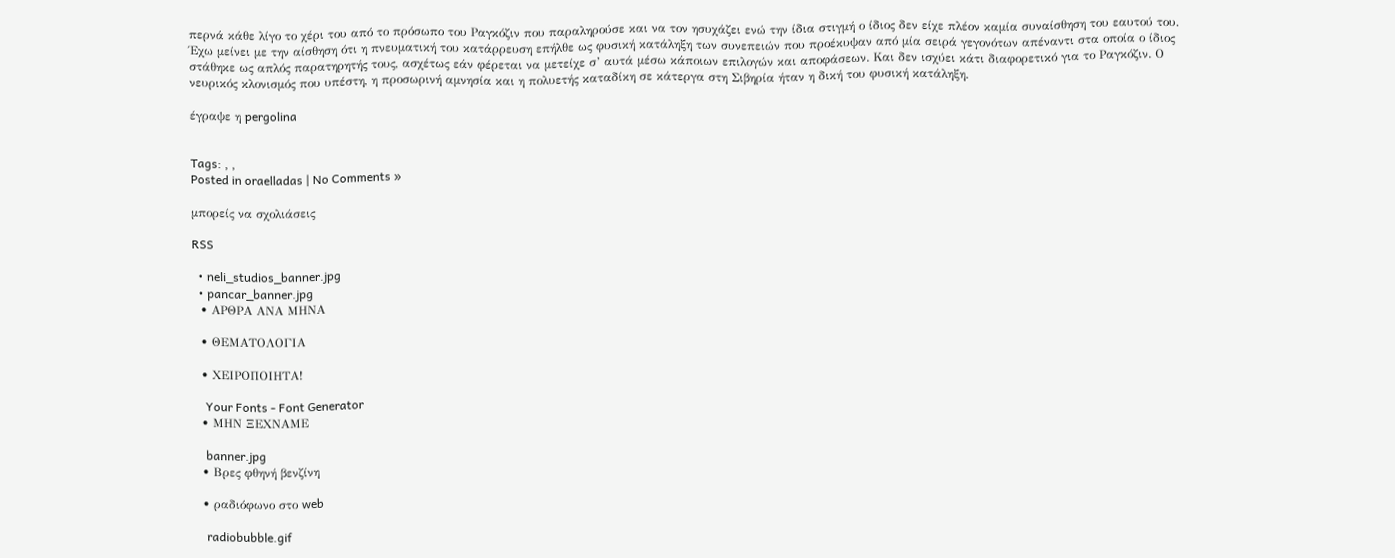περνά κάθε λίγο το χέρι του από το πρόσωπο του Ραγκόζιν που παραληρούσε και να τον ησυχάζει ενώ την ίδια στιγμή ο ίδιος δεν είχε πλέον καμία συναίσθηση του εαυτού του. Έχω μείνει με την αίσθηση ότι η πνευματική του κατάρρευση επήλθε ως φυσική κατάληξη των συνεπειών που προέκυψαν από μία σειρά γεγονότων απέναντι στα οποία ο ίδιος στάθηκε ως απλός παρατηρητής τους, ασχέτως εάν φέρεται να μετείχε σ’ αυτά μέσω κάποιων επιλογών και αποφάσεων. Και δεν ισχύει κάτι διαφορετικό για το Ραγκόζιν. Ο νευρικός κλονισμός που υπέστη, η προσωρινή αμνησία και η πολυετής καταδίκη σε κάτεργα στη Σιβηρία ήταν η δική του φυσική κατάληξη.

έγραψε η pergolina


Tags: , ,
Posted in oraelladas | No Comments »

μπορείς να σχολιάσεις

RSS

  • neli_studios_banner.jpg
  • pancar_banner.jpg
  • ΑΡΘΡΑ ΑΝΑ ΜΗΝΑ

  • ΘΕΜΑΤΟΛΟΓΙΑ

  • ΧΕΙΡΟΠΟΙΗΤΑ!

    Your Fonts - Font Generator
  • ΜΗΝ ΞΕΧΝΑΜΕ

    banner.jpg
  • Βρες φθηνή βενζίνη

  • ραδιόφωνο στο web

    radiobubble.gif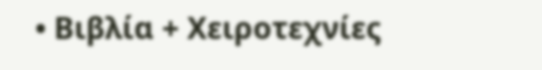• Βιβλία + Χειροτεχνίες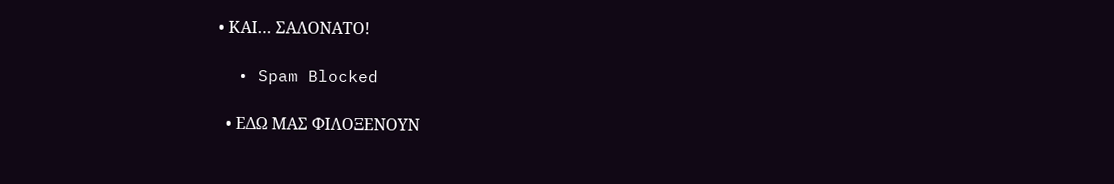• ΚΑΙ… ΣΑΛΟΝΑΤΟ!

  • Spam Blocked

  • ΕΔΩ ΜΑΣ ΦΙΛΟΞΕΝΟΥΝ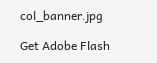col_banner.jpg

Get Adobe Flash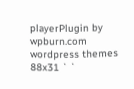playerPlugin by wpburn.com wordpress themes
88x31 ` `